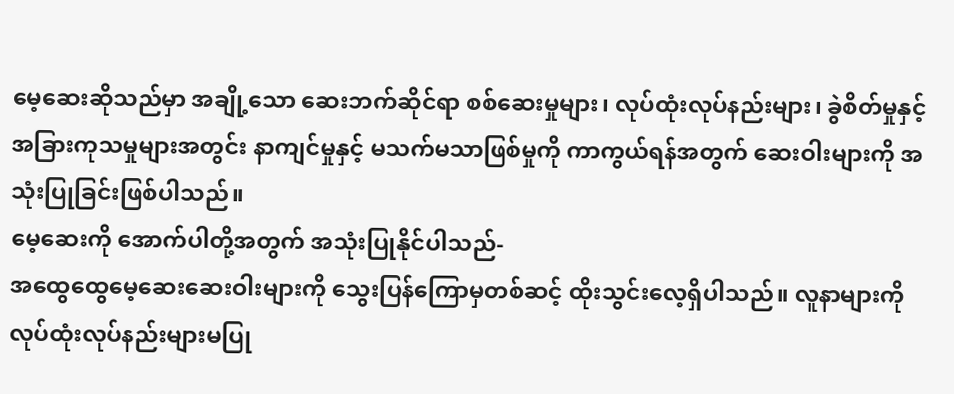မေ့ဆေးဆိုသည်မှာ အချို့သော ဆေးဘက်ဆိုင်ရာ စစ်ဆေးမှုများ၊ လုပ်ထုံးလုပ်နည်းများ၊ ခွဲစိတ်မှုနှင့် အခြားကုသမှုများအတွင်း နာကျင်မှုနှင့် မသက်မသာဖြစ်မှုကို ကာကွယ်ရန်အတွက် ဆေးဝါးများကို အသုံးပြုခြင်းဖြစ်ပါသည်။
မေ့ဆေးကို အောက်ပါတို့အတွက် အသုံးပြုနိုင်ပါသည်-
အထွေထွေမေ့ဆေးဆေးဝါးများကို သွေးပြန်ကြောမှတစ်ဆင့် ထိုးသွင်းလေ့ရှိပါသည်။ လူနာများကို လုပ်ထုံးလုပ်နည်းများမပြု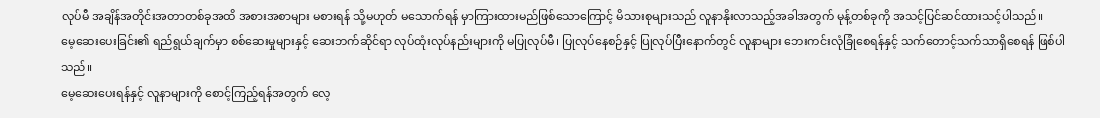လုပ်မီ အချိန်အတိုင်းအတာတစ်ခုအထိ အစားအစာများ မစားရန် သို့မဟုတ် မသောက်ရန် မှာကြားထားမည်ဖြစ်သောကြောင့် မိသားစုများသည် လူနာနိုးလာသည့်အခါအတွက် မုန့်တစ်ခုကို အသင့်ပြင်ဆင်ထားသင့်ပါသည်။
မေ့ဆေးပေးခြင်း၏ ရည်ရွယ်ချက်မှာ စစ်ဆေးမှုများနှင့် ဆေးဘက်ဆိုင်ရာ လုပ်ထုံးလုပ်နည်းများကို မပြုလုပ်မီ၊ ပြုလုပ်နေစဉ်နှင့် ပြုလုပ်ပြီးနောက်တွင် လူနာများ ဘေးကင်းလုံခြုံစေရန်နှင့် သက်တောင့်သက်သာရှိစေရန် ဖြစ်ပါသည်။
မေ့ဆေးပေးရန်နှင့် လူနာများကို စောင့်ကြည့်ရန်အတွက် လေ့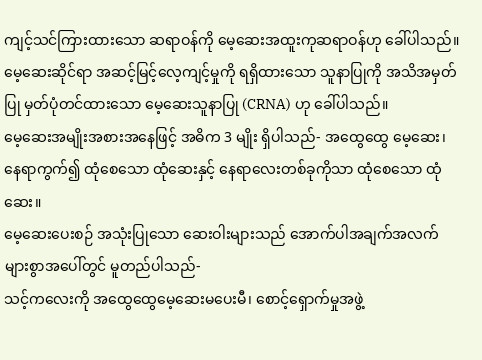ကျင့်သင်ကြားထားသော ဆရာဝန်ကို မေ့ဆေးအထူးကုဆရာဝန်ဟု ခေါ်ပါသည်။ မေ့ဆေးဆိုင်ရာ အဆင့်မြင့်လေ့ကျင့်မှုကို ရရှိထားသော သူနာပြုကို အသိအမှတ်ပြု မှတ်ပုံတင်ထားသော မေ့ဆေးသူနာပြု (CRNA) ဟု ခေါ်ပါသည်။
မေ့ဆေးအမျိုးအစားအနေဖြင့် အဓိက 3 မျိုး ရှိပါသည်- အထွေထွေ မေ့ဆေး၊ နေရာကွက်၍ ထုံစေသော ထုံဆေးနှင့် နေရာလေးတစ်ခုကိုသာ ထုံစေသော ထုံဆေး။
မေ့ဆေးပေးစဉ် အသုံးပြုသော ဆေးဝါးများသည် အောက်ပါအချက်အလက်များစွာအပေါ်တွင် မူတည်ပါသည်-
သင့်ကလေးကို အထွေထွေမေ့ဆေးမပေးမီ၊ စောင့်ရှောက်မှုအဖွဲ့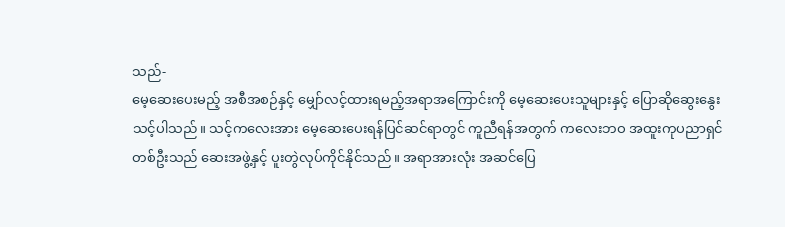သည်-
မေ့ဆေးပေးမည့် အစီအစဉ်နှင့် မျှော်လင့်ထားရမည့်အရာအကြောင်းကို မေ့ဆေးပေးသူများနှင့် ပြောဆိုဆွေးနွေးသင့်ပါသည်။ သင့်ကလေးအား မေ့ဆေးပေးရန်ပြင်ဆင်ရာတွင် ကူညီရန်အတွက် ကလေးဘဝ အထူးကုပညာရှင်တစ်ဦးသည် ဆေးအဖွဲ့နှင့် ပူးတွဲလုပ်ကိုင်နိုင်သည်။ အရာအားလုံး အဆင်ပြေ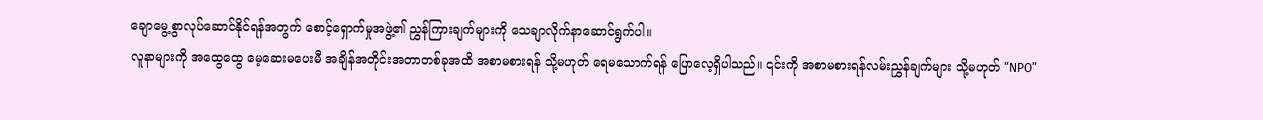ချောမွေ့စွာလုပ်ဆောင်နိုင်ရန်အတွက် စောင့်ရှောက်မှုအဖွဲ့၏ ညွှန်ကြားချက်များကို သေချာလိုက်နာဆောင်ရွက်ပါ။
လူနာများကို အထွေထွေ မေ့ဆေးမပေးမီ အချိန်အတိုင်းအတာတစ်ခုအထိ အစာမစားရန် သို့မဟုတ် ရေမသောက်ရန် ပြောလေ့ရှိပါသည်။ ၎င်းကို အစာမစားရန်လမ်းညွှန်ချက်များ သို့မဟုတ် “NPO”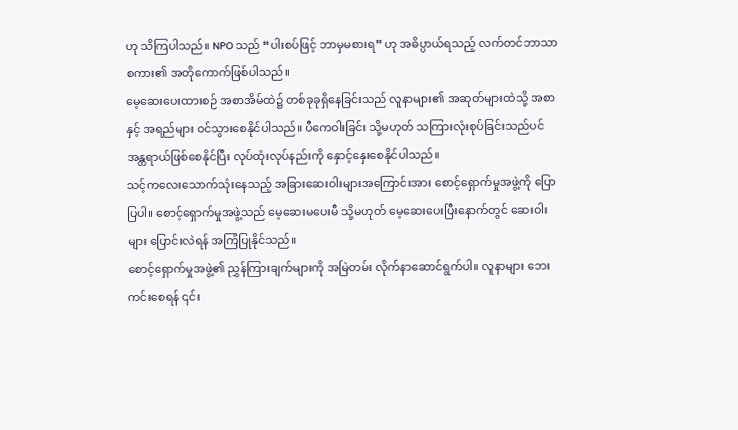ဟု သိကြပါသည်။ NPO သည် “ပါးစပ်ဖြင့် ဘာမှမစားရ” ဟု အဓိပ္ပာယ်ရသည့် လက်တင်ဘာသာစကား၏ အတိုကောက်ဖြစ်ပါသည်။
မေ့ဆေးပေးထားစဉ် အစာအိမ်ထဲ၌ တစ်ခုခုရှိနေခြင်းသည် လူနာများ၏ အဆုတ်များထဲသို့ အစာနှင့် အရည်များ ဝင်သွားစေနိုင်ပါသည်။ ပီကေဝါးခြင်း သို့မဟုတ် သကြားလုံးစုပ်ခြင်းသည်ပင် အန္တရာယ်ဖြစ်စေနိုင်ပြီး လုပ်ထုံးလုပ်နည်းကို နှောင့်နှေးစေနိုင်ပါသည်။
သင့်ကလေးသောက်သုံးနေသည့် အခြားဆေးဝါးများအကြောင်းအား စောင့်ရှောက်မှုအဖွဲ့ကို ပြောပြပါ။ စောင့်ရှောက်မှုအဖွဲ့သည် မေ့ဆေးမပေးမီ သို့မဟုတ် မေ့ဆေးပေးပြီးနောက်တွင် ဆေးဝါးများ ပြောင်းလဲရန် အကြံပြုနိုင်သည်။
စောင့်ရှောက်မှုအဖွဲ့၏ ညွှန်ကြားချက်များကို အမြဲတမ်း လိုက်နာဆောင်ရွက်ပါ။ လူနာများ ဘေးကင်းစေရန် ၎င်း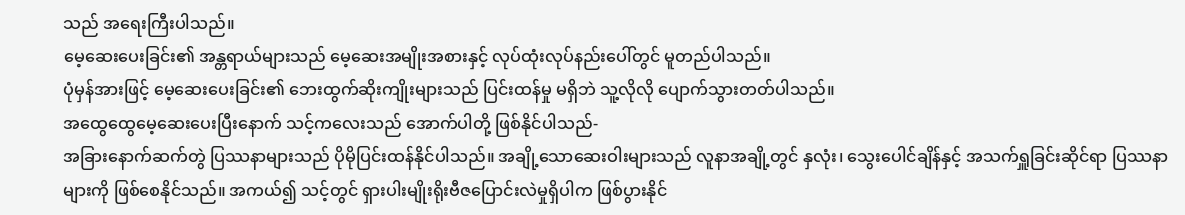သည် အရေးကြီးပါသည်။
မေ့ဆေးပေးခြင်း၏ အန္တရာယ်များသည် မေ့ဆေးအမျိုးအစားနှင့် လုပ်ထုံးလုပ်နည်းပေါ်တွင် မူတည်ပါသည်။
ပုံမှန်အားဖြင့် မေ့ဆေးပေးခြင်း၏ ဘေးထွက်ဆိုးကျိုးများသည် ပြင်းထန်မှု မရှိဘဲ သူ့လိုလို ပျောက်သွားတတ်ပါသည်။
အထွေထွေမေ့ဆေးပေးပြီးနောက် သင့်ကလေးသည် အောက်ပါတို့ ဖြစ်နိုင်ပါသည်-
အခြားနောက်ဆက်တွဲ ပြဿနာများသည် ပိုမိုပြင်းထန်နိုင်ပါသည်။ အချို့သောဆေးဝါးများသည် လူနာအချို့တွင် နှလုံး၊ သွေးပေါင်ချိန်နှင့် အသက်ရှူခြင်းဆိုင်ရာ ပြဿနာများကို ဖြစ်စေနိုင်သည်။ အကယ်၍ သင့်တွင် ရှားပါးမျိုးရိုးဗီဇပြောင်းလဲမှုရှိပါက ဖြစ်ပွားနိုင်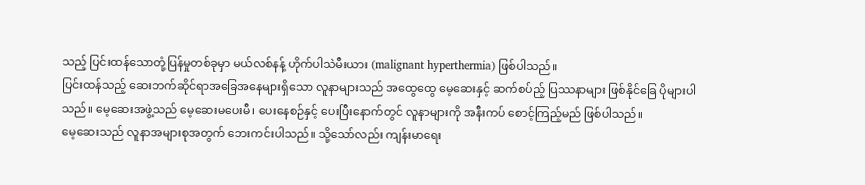သည့် ပြင်းထန်သောတုံ့ပြန်မှုတစ်ခုမှာ မယ်လစ်နန့် ဟိုက်ပါသဲမီးယား (malignant hyperthermia) ဖြစ်ပါသည်။
ပြင်းထန်သည့် ဆေးဘက်ဆိုင်ရာအခြေအနေများရှိသော လူနာများသည် အထွေထွေ မေ့ဆေးနှင့် ဆက်စပ်ည့် ပြဿနာများ ဖြစ်နိုင်ခြေ ပိုများပါသည်။ မေ့ဆေးအဖွဲ့သည် မေ့ဆေးမပေးမီ၊ ပေးနေစဉ်နှင့် ပေးပြီးနောက်တွင် လူနာများကို အနီးကပ် စောင့်ကြည့်မည် ဖြစ်ပါသည်။
မေ့ဆေးသည် လူနာအများစုအတွက် ဘေးကင်းပါသည်။ သို့သော်လည်း ကျန်းမာရေး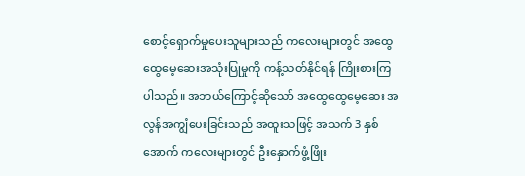စောင့်ရှောက်မှုပေးသူများသည် ကလေးများတွင် အထွေထွေမေ့ဆေးအသုံးပြုမှုကို ကန့်သတ်နိုင်ရန် ကြိုးစားကြပါသည်။ အဘယ်ကြောင့်ဆိုသော် အထွေထွေမေ့ဆေး အလွန်အကျွံပေးခြင်းသည် အထူးသဖြင့် အသက် 3 နှစ်အောက် ကလေးများတွင် ဦးနှောက်ဖွံ့ဖြိုး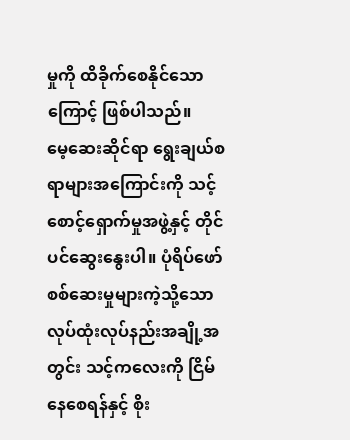မှုကို ထိခိုက်စေနိုင်သောကြောင့် ဖြစ်ပါသည်။
မေ့ဆေးဆိုင်ရာ ရွေးချယ်စရာများအကြောင်းကို သင့်စောင့်ရှောက်မှုအဖွဲ့နှင့် တိုင်ပင်ဆွေးနွေးပါ။ ပုံရိပ်ဖော်စစ်ဆေးမှုများကဲ့သို့သော လုပ်ထုံးလုပ်နည်းအချို့အတွင်း သင့်ကလေးကို ငြိမ်နေစေရန်နှင့် စိုး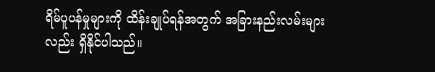ရိမ်ပူပန်မှုများကို ထိန်းချုပ်ရန်အတွက် အခြားနည်းလမ်းများလည်း ရှိနိုင်ပါသည်။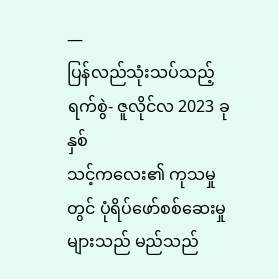—
ပြန်လည်သုံးသပ်သည့်ရက်စွဲ- ဇူလိုင်လ 2023 ခုနှစ်
သင့်ကလေး၏ ကုသမှုတွင် ပုံရိပ်ဖော်စစ်ဆေးမှုများသည် မည်သည်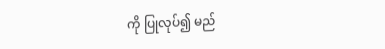ကို ပြုလုပ်၍ မည်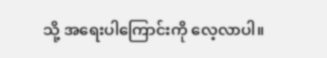သို့ အရေးပါကြောင်းကို လေ့လာပါ။